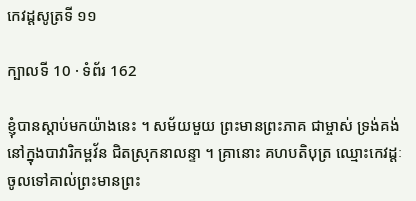កេវដ្តសូត្រទី ១១

ក្បាលទី 10 · ទំព័រ 162

ខ្ញុំបានស្តាប់មកយ៉ាងនេះ ។ សម័យមួយ ព្រះមានព្រះភាគ ជាម្ចាស់ ទ្រង់គង់នៅក្នុងបាវារិកម្ពវ័ន ជិតស្រុកនាលន្ទា ។ គ្រានោះ គហបតិបុត្រ ឈ្មោះកេវដ្តៈ ចូលទៅគាល់ព្រះមានព្រះ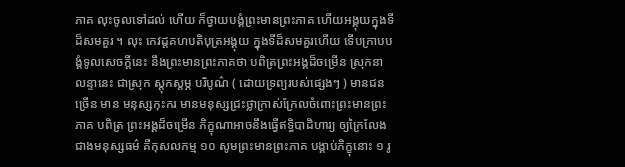ភាគ លុះចូលទៅដល់ ហើយ ក៏ថ្វាយបង្គំព្រះមានព្រះភាគ ហើយអង្គុយក្នុងទីដ៏សមគួរ ។ លុះ កេវដ្តគហបតិបុត្រអង្គុយ ក្នុងទីដ៏សមគួរហើយ ទើបក្រាបបង្គំទូលសេចក្តីនេះ នឹងព្រះមានព្រះភាគថា បពិត្រព្រះអង្គដ៏ចម្រើន ស្រុកនាលន្ទានេះ ជាស្រុក ស្តុកស្តម្ភ បរិបូណ៌ ( ដោយទ្រព្យរបស់ផ្សេងៗ ) មានជនច្រើន មាន មនុស្សកុះករ មានមនុស្សជ្រះថ្លាក្រាស់ក្រែលចំពោះព្រះមានព្រះភាគ បពិត្រ ព្រះអង្គដ៏ចម្រើន ភិក្ខុណាអាចនឹងធ្វើឥទ្ធិបាដិហារ្យ ឲ្យក្រៃលែងជាងមនុស្សធម៌ គឺកុសលកម្ម ១០ សូមព្រះមានព្រះភាគ បង្គាប់ភិក្ខុនោះ ១ រូ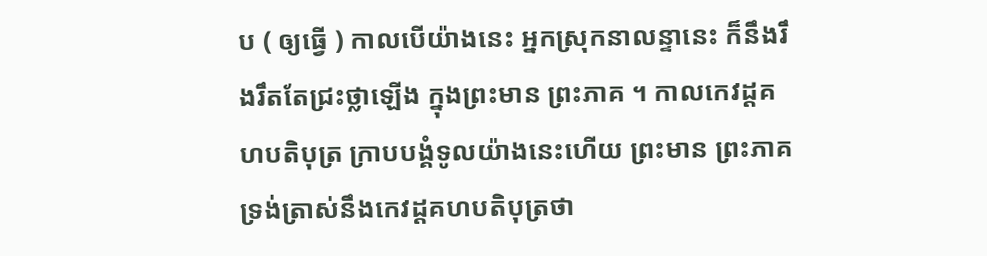ប ( ឲ្យធ្វើ ) កាលបើយ៉ាងនេះ អ្នកស្រុកនាលន្ទានេះ ក៏នឹងរឹងរឹតតែជ្រះថ្លាឡើង ក្នុងព្រះមាន ព្រះភាគ ។ កាលកេវដ្តគហបតិបុត្រ ក្រាបបង្គំទូលយ៉ាងនេះហើយ ព្រះមាន ព្រះភាគទ្រង់ត្រាស់នឹងកេវដ្តគហបតិបុត្រថា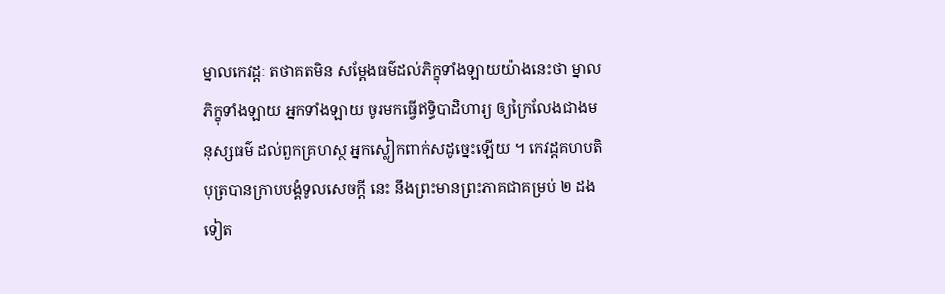ម្នាលកេវដ្តៈ តថាគតមិន សម្តែងធម៌ដល់ភិក្ខុទាំងឡាយយ៉ាងនេះថា ម្នាលភិក្ខុទាំងឡាយ អ្នកទាំងឡាយ ចូរមកធ្វើឥទ្ធិបាដិហារ្យ ឲ្យក្រៃលែងជាងមនុស្សធម៌ ដល់ពួកគ្រហស្ថ អ្នកស្លៀកពាក់សដូច្នេះឡើយ ។ កេវដ្តគហបតិបុត្របានក្រាបបង្គំទូលសេចក្តី នេះ នឹងព្រះមានព្រះភាគជាគម្រប់ ២ ដងទៀត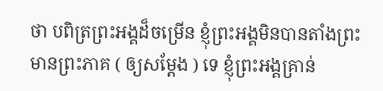ថា បពិត្រព្រះអង្គដ៏ចម្រើន ខ្ញុំព្រះអង្គមិនបានតាំងព្រះមានព្រះភាគ ( ឲ្យសម្តែង ) ទេ ខ្ញុំព្រះអង្គគ្រាន់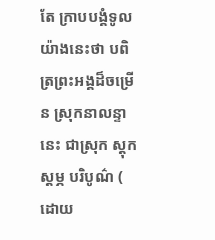តែ ក្រាបបង្គំទូលយ៉ាងនេះថា បពិត្រព្រះអង្គដ៏ចម្រើន ស្រុកនាលន្ទានេះ ជាស្រុក ស្តុកស្តម្ភ បរិបូណ៌ ( ដោយ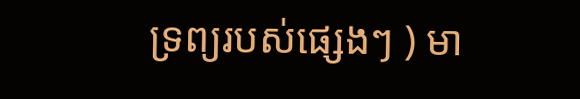ទ្រព្យរបស់ផ្សេងៗ ) មា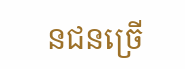នជនច្រើ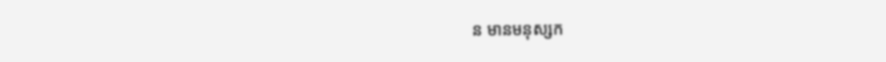ន មានមនុស្សក